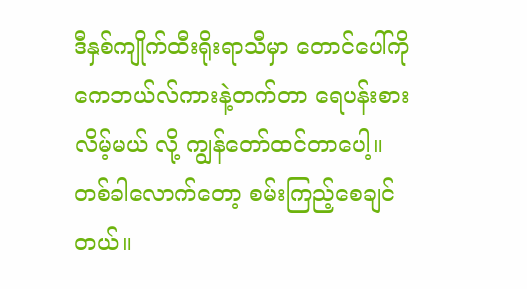ဒီနှစ်ကျိုက်ထီးရိုးရာသီမှာ တောင်ပေါ်ကို ကေဘယ်လ်ကားနဲ့တက်တာ ရေပန်းစားလိမ့်မယ် လို့ ကျွန်တော်ထင်တာပေါ့။ တစ်ခါလောက်တော့ စမ်းကြည့်စေချင်တယ်။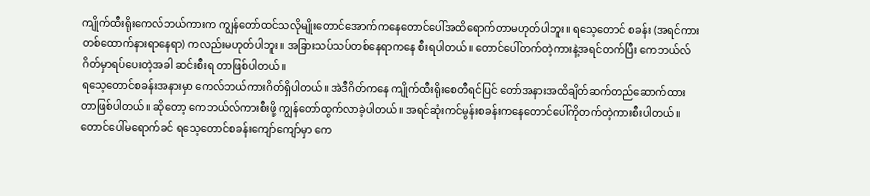ကျိုက်ထီးရိုးကေလ်ဘယ်ကားက ကျွန်တော်ထင်သလိုမျိုးတောင်အောက်ကနေတောင်ပေါ်အထိရောက်တာမဟုတ်ပါဘူး။ ရသေ့တောင် စခန်း (အရင်ကားတစ်ထောက်နားရာနေရာ) ကလည်းမဟုတ်ပါဘူး။ အခြားသပ်သပ်တစ်နေရာကနေ စီးရပါတယ်။ တောင်ပေါ်တက်တဲ့ကားနဲ့အရင်တက်ပြီး ကေဘယ်လ်ဂိတ်မှာရပ်ပေးတဲ့အခါ ဆင်းစီးရ တာဖြစ်ပါတယ်။
ရသေ့တောင်စခန်းအနားမှာ ကေလ်ဘယ်ကားဂိတ်ရှိပါတယ်။ အဲဒီဂိတ်ကနေ ကျိုက်ထီးရိုးစေတီရင်ပြင် တော်အနားအထိချိတ်ဆက်တည်ဆောက်ထားတာဖြစ်ပါတယ်။ ဆိုတော့ ကေဘယ်လ်ကားစီးဖို့ ကျွန်တော်ထွက်လာခဲ့ပါတယ်။ အရင်ဆုံးကင်မွန်းစခန်းကနေတောင်ပေါ်ကိုတက်တဲ့ကားစီးပါတယ်။ တောင်ပေါ်မရောက်ခင် ရသေ့တောင်စခန်းကျော်ကျော်မှာ ကေ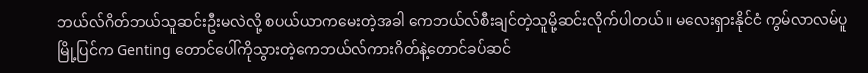ဘယ်လ်ဂိတ်ဘယ်သူဆင်းဦးမလဲလို့ စပယ်ယာကမေးတဲ့အခါ ကေဘယ်လ်စီးချင်တဲ့သူမို့ဆင်းလိုက်ပါတယ်။ မလေးရှားနိုင်ငံ ကွမ်လာလမ်ပူ မြို့ပြင်က Genting တောင်ပေါ်ကိုသွားတဲ့ကေဘယ်လ်ကားဂိတ်နဲ့တောင်ခပ်ဆင်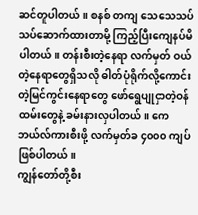ဆင်တူပါတယ်။ စနစ် တကျ သေသေသပ်သပ်ဆောက်ထားတာမို့ ကြည့်ပြီးကျေနပ်မိပါတယ်။ တန်းစီးတဲ့နေရာ လက်မှတ် ဝယ်တဲ့နေရာတွေရှိသလို ဓါတ်ပုံရိုက်လို့ကောင်းတဲ့မြင်ကွင်းနေရာတွေ ဖော်ရွေပျုငှာတဲ့ဝန်ထမ်းတွေနဲ့ ခမ်းနားလှပါတယ်။ ကေဘယ်လ်ကားစီးဖို့ လက်မှတ်ခ ၄၀၀၀ ကျပ်ဖြစ်ပါတယ်။
ကျွန်တော်တို့စီး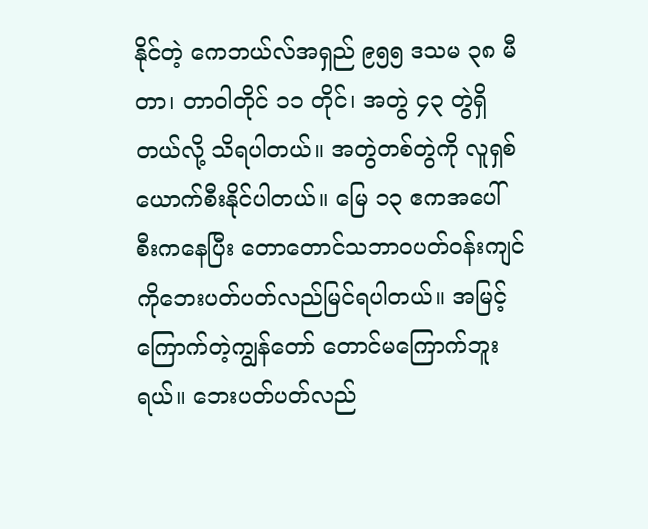နိုင်တဲ့ ကေဘယ်လ်အရှည် ၉၅၅ ဒသမ ၃၈ မီတာ၊ တာဝါတိုင် ၁၁ တိုင်၊ အတွဲ ၄၃ တွဲရှိ တယ်လို့ သိရပါတယ်။ အတွဲတစ်တွဲကို လူရှစ်ယောက်စီးနိုင်ပါတယ်။ မြေ ၁၃ ဧကအပေါ်စီးကနေပြီး တောတောင်သဘာဝပတ်ဝန်းကျင်ကိုဘေးပတ်ပတ်လည်မြင်ရပါတယ်။ အမြင့်ကြောက်တဲ့ကျွန်တော် တောင်မကြောက်ဘူးရယ်။ ဘေးပတ်ပတ်လည်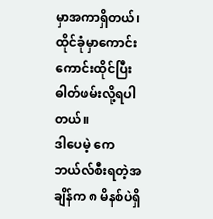မှာအကာရှိတယ်၊ ထိုင်ခုံမှာကောင်းကောင်းထိုင်ပြီး ဓါတ်ဖမ်းလို့ရပါတယ်။
ဒါပေမဲ့ ကေဘယ်လ်စီးရတဲ့အချိန်က ၈ မိနစ်ပဲရှိ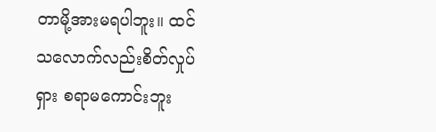တာမို့အားမရပါဘူး။ ထင်သလောက်လည်းစိတ်လှုပ်ရှား စရာမကောင်းဘူး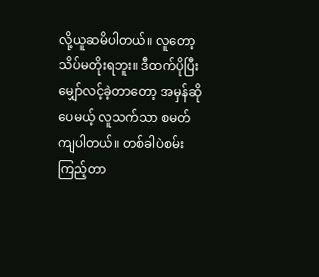လို့ယူဆမိပါတယ်။ လူတော့သိပ်မတိုးရဘူး။ ဒီထက်ပိုပြီး မျှော်လင့်ခဲ့တာတော့ အမှန်ဆိုပေမယ့် လူသက်သာ စမတ်ကျပါတယ်။ တစ်ခါပဲစမ်းကြည့်တာ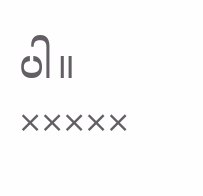ပါ။
×××××